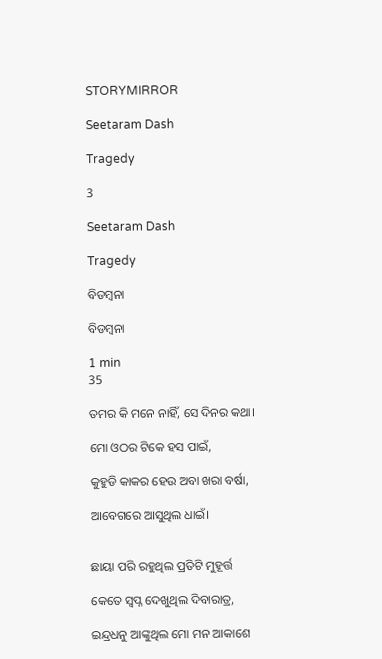STORYMIRROR

Seetaram Dash

Tragedy

3

Seetaram Dash

Tragedy

ବିଡମ୍ବନା

ବିଡମ୍ବନା

1 min
35

ତମର କି ମନେ ନାହିଁ, ସେ ଦିନର କଥା।

ମୋ ଓଠର ଟିକେ ହସ ପାଇଁ,

କୁହୁଡି କାକର ହେଉ ଅବା ଖରା ବର୍ଷା,

ଆବେଗରେ ଆସୁଥିଲ ଧାଇଁ।


ଛାୟା ପରି ରହୁଥିଲ ପ୍ରତିଟି ମୁହୂର୍ତ୍ତ

କେତେ ସ୍ବପ୍ନ ଦେଖୁଥିଲ ଦିବାରାତ୍ର,

ଇନ୍ଦ୍ରଧନୁ ଆଙ୍କୁଥିଲ ମୋ ମନ ଆକାଶେ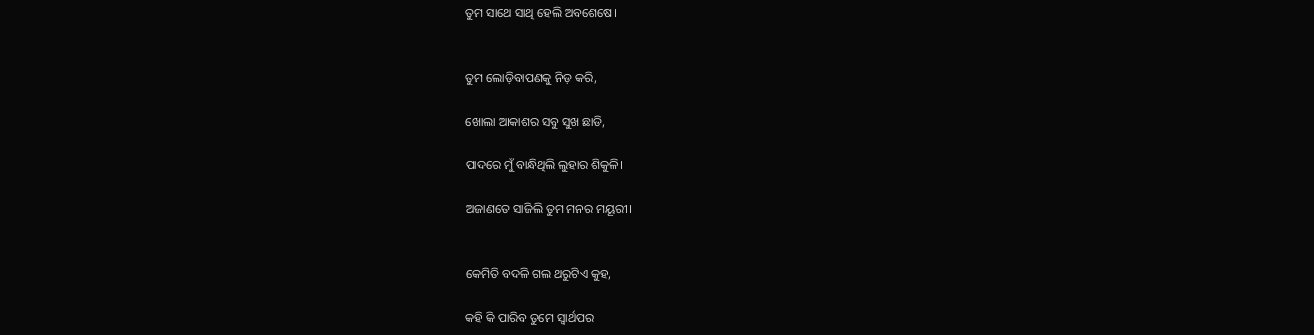ତୁମ ସାଥେ ସାଥି ହେଲି ଅବଶେଷେ।


ତୁମ ଲୋଡ଼ିବାପଣକୁ ନିଡ଼ କରି,

ଖୋଲା ଆକାଶର ସବୁ ସୁଖ ଛାଡି,

ପାଦରେ ମୁଁ ବାନ୍ଧିଥିଲି ଲୁହାର ଶିକୁଳି।

ଅଜାଣତେ ସାଜିଲି ତୁମ ମନର ମୟୂରୀ।


କେମିତି ବଦଳି ଗଲ ଥରୁଟିଏ କୁହ,

କହି କି ପାରିବ ତୁମେ ସ୍ୱାର୍ଥପର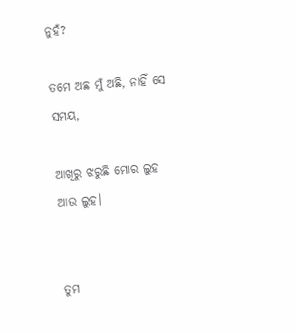ନୁହଁ?

ତମେ ଅଛ ମୁଁ ଅଛି, ନାହିଁ ସେ ସମୟ,

ଆଖିରୁ ଝରୁଛି ମୋର ଲୁହ ଆଉ ଲୁହ।


ତୁମ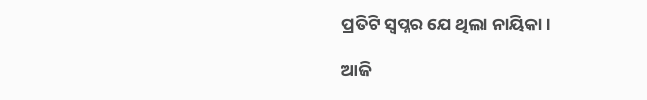ପ୍ରତିଟି ସ୍ୱପ୍ନର ଯେ ଥିଲା ନାୟିକା।

ଆଜି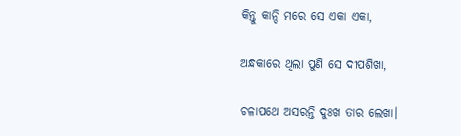କିନ୍ତୁ କାନ୍ଦି ମରେ ସେ ଏକା ଏକା,

ଅନ୍ଧକାରେ ଥିଲା ପୁଣି ସେ ଦୀପଶିଖା,

ଚଳାପଥେ ଅସରନ୍ତି ଦୁଃଖ ତାର ଲେଖା।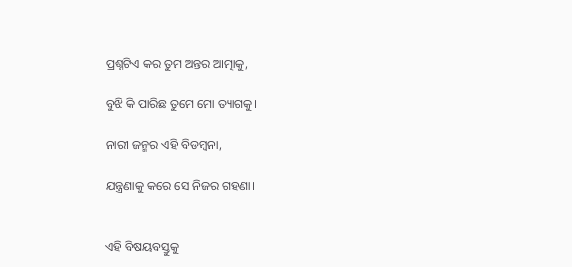ପ୍ରଶ୍ନଟିଏ କର ତୁମ ଅନ୍ତର ଆତ୍ମାକୁ,

ବୁଝି କି ପାରିଛ ତୁମେ ମୋ ତ୍ୟାଗକୁ।

ନାରୀ ଜନ୍ମର ଏହି ବିଡମ୍ବନା,

ଯନ୍ତ୍ରଣାକୁ କରେ ସେ ନିଜର ଗହଣା।


ଏହି ବିଷୟବସ୍ତୁକୁ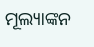ମୂଲ୍ୟାଙ୍କନ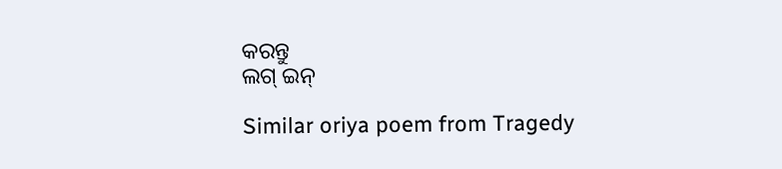କରନ୍ତୁ
ଲଗ୍ ଇନ୍

Similar oriya poem from Tragedy